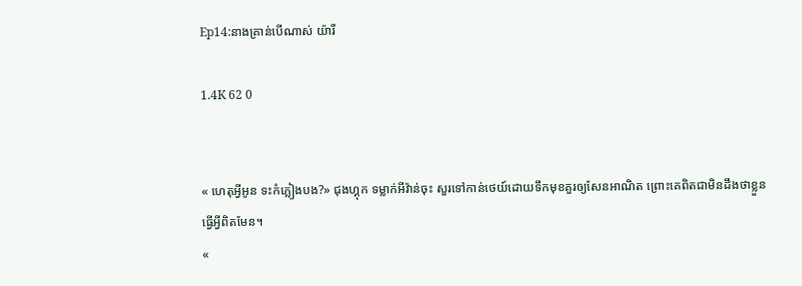Ep14:នាងគ្រាន់បេីណាស់ យ៉ារី

1.4K 62 0


« ហេតុអ្វីអូន ទះកំភ្លៀងបង?» ជុងហ្គុក ទម្លាក់អីវ៉ាន់ចុះ សួរទៅកាន់ថេយ៍ដោយទឹកមុខគួរឲ្យសែនអាណិត ព្រោះគេពិតជាមិនដឹងថាខ្លួនធ្វេីអ្វីពិតមែន។
«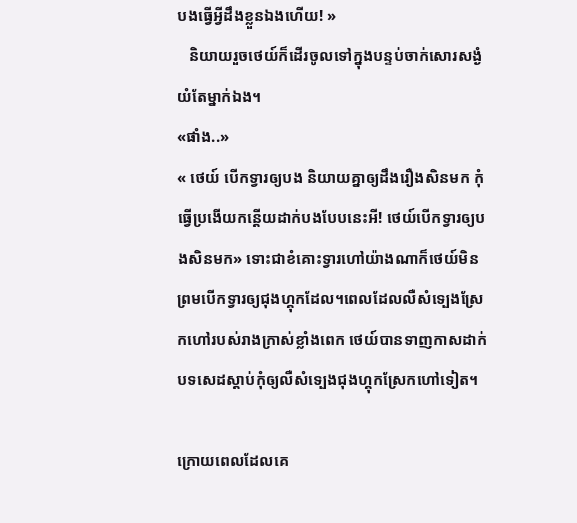បងធ្វេីអ្វីដឹងខ្លួនឯងហេីយ! »
   និយាយរួចថេយ៍ក៏ដេីរចូលទៅក្នុងបន្ទប់ចាក់សោរសង្ងំយំតែម្នាក់ឯង។
«ផាំង..»
« ថេយ៍ បេីកទ្វារឲ្យបង និយាយគ្នាឲ្យដឹងរឿងសិនមក កុំធ្វេីប្រងេីយកន្តេីយដាក់បងបែបនេះអី! ថេយ៍បេីកទ្វារឲ្យបងសិនមក» ទោះជាខំគោះទ្វារហៅយ៉ាងណាក៏ថេយ៍មិនព្រមបេីកទ្វារឲ្យជុងហ្គុកដែល។ពេលដែលលឺសំទ្បេងស្រែកហៅរបស់រាងក្រាស់ខ្លាំងពេក ថេយ៍បានទាញកាសដាក់បទសេដស្ដាប់កុំឲ្យលឺសំទ្បេងជុងហ្គុកស្រែកហៅទៀត។

ក្រោយពេលដែលគេ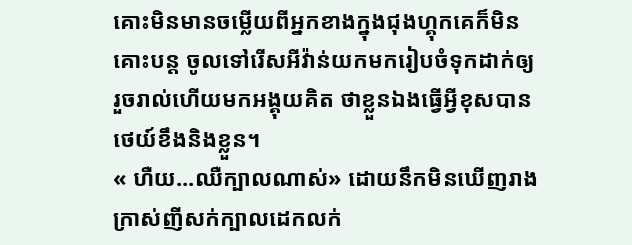គោះមិនមានចម្លេីយពីអ្នកខាងក្នុងជុងហ្គុកគេក៏មិនគោះបន្ត ចូលទៅរេីសអីវ៉ាន់យកមករៀបចំទុកដាក់ឲ្យរួចរាល់ហេីយមកអង្គុយគិត ថាខ្លួនឯងធ្វេីអ្វីខុសបាន ថេយ៍ខឹងនិងខ្លួន។
« ហឺយ...ឈឺក្បាលណាស់» ដោយនឹកមិនឃេីញរាងក្រាស់ញីសក់ក្បាលដេកលក់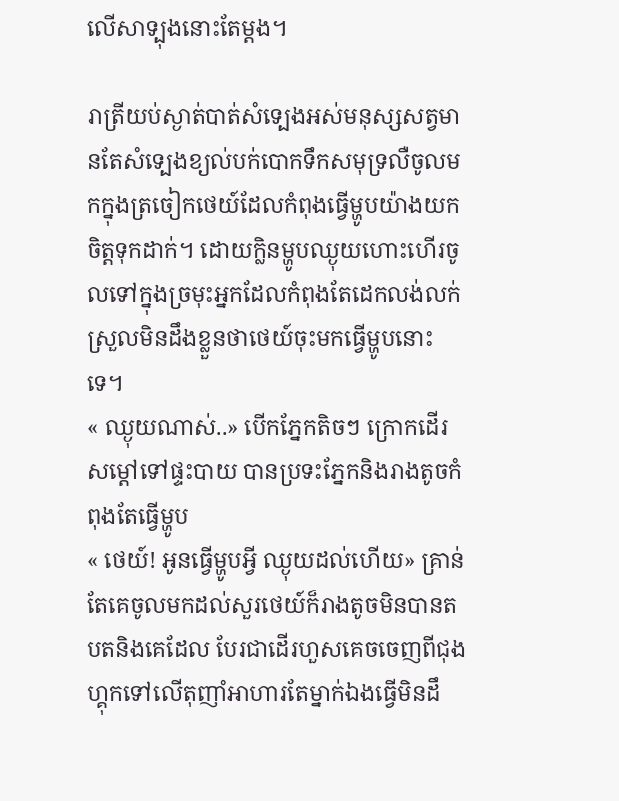លេីសាទ្បុងនោះតែម្ដង។

រាត្រីយប់ស្ងាត់បាត់សំទ្បេងអស់មនុស្សសត្វមានតែសំទ្បេងខ្យល់បក់បោកទឹកសមុទ្រលឺចូលមកក្នុងត្រចៀកថេយ៍ដែលកំពុងធ្វេីម្ហូបយ៉ាងយកចិត្តទុកដាក់។ ដោយក្លិនម្ហូបឈ្ងុយហោះហេីរចូលទៅក្នុងច្រមុះអ្នកដែលកំពុងតែដេកលង់លក់ស្រួលមិនដឹងខ្លួនថាថេយ៍ចុះមកធ្វេីម្ហូបនោះទេ។
« ឈ្ងុយណាស់..» បេីកភ្នែកតិចៗ ក្រោកដេីរសម្ដៅទៅផ្ទះបាយ បានប្រទះភ្នែកនិងរាងតូចកំពុងតែធ្វេីម្ហូប
« ថេយ៍! អូនធ្វេីម្ហូបអ្វី ឈ្ងុយដល់ហេីយ» គ្រាន់តែគេចូលមកដល់សួរថេយ៍ក៏រាងតូចមិនបានតបតនិងគេដែល បែរជាដេីរហួសគេចចេញពីជុងហ្គុកទៅលេីតុញាំអាហារតែម្នាក់ឯងធ្វេីមិនដឹ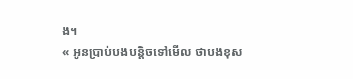ង។
« អូនប្រាប់បងបន្តិចទៅមេីល ថាបងខុស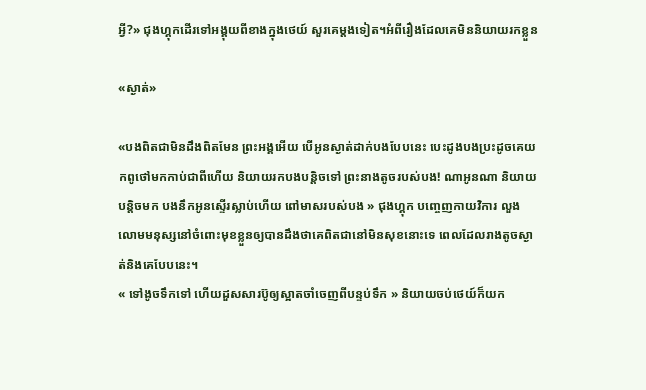អ្វី?» ជុងហ្គុកដេីរទៅអង្គុយពីខាងក្នុងថេយ៍ សួរគេម្ដងទៀត។អំពីរឿងដែលគេមិននិយាយរកខ្លួន

«ស្ងាត់»

«បងពិតជាមិនដឹងពិតមែន ព្រះអង្គអេីយ បេីអូនស្ងាត់ដាក់បងបែបនេះ បេះដូងបងប្រះដូចគេយកពូថៅមកកាប់ជាពីហេីយ និយាយរកបងបន្តិចទៅ ព្រះនាងតូចរបស់បង! ណាអូនណា និយាយបន្តិចមក បងនឹកអូនស្ទេីរស្លាប់ហេីយ ពៅមាសរបស់បង » ជុងហ្គុក បញ្ចេញកាយវិការ លួងលោមមនុស្សនៅចំពោះមុខខ្លួនឲ្យបានដឹងថាគេពិតជានៅមិនសុខនោះទេ ពេលដែលរាងតូចស្ងាត់និងគេបែបនេះ។
« ទៅងូចទឹកទៅ ហេីយដួសសារប៊ូឲ្យស្អាតចាំចេញពីបន្ទប់ទឹក » និយាយចប់ថេយ៍ក៏យក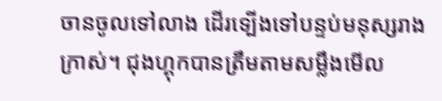ចានចូលទៅលាង ដេីរទ្បេីងទៅបន្ទប់មនុស្សរាងក្រាស់។ ជុងហ្គុកបានត្រឹមតាមសម្លឹងមេីល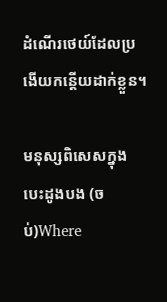ដំណេីរថេយ៍ដែលប្រងេីយកន្ដេីយដាក់ខ្លួន។

មនុស្សពិសេសក្នុងបេះដូងបង (ចប់)Where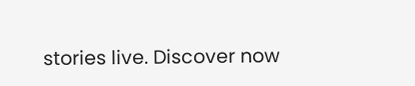stories live. Discover now